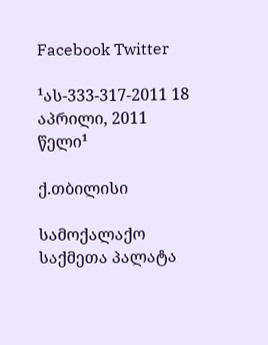Facebook Twitter

¹ას-333-317-2011 18 აპრილი, 2011 წელი¹

ქ.თბილისი

სამოქალაქო საქმეთა პალატა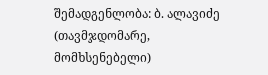შემადგენლობა: ბ. ალავიძე (თავმჯდომარე, მომხსენებელი)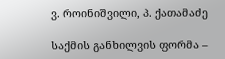ვ. როინიშვილი, პ. ქათამაძე

საქმის განხილვის ფორმა –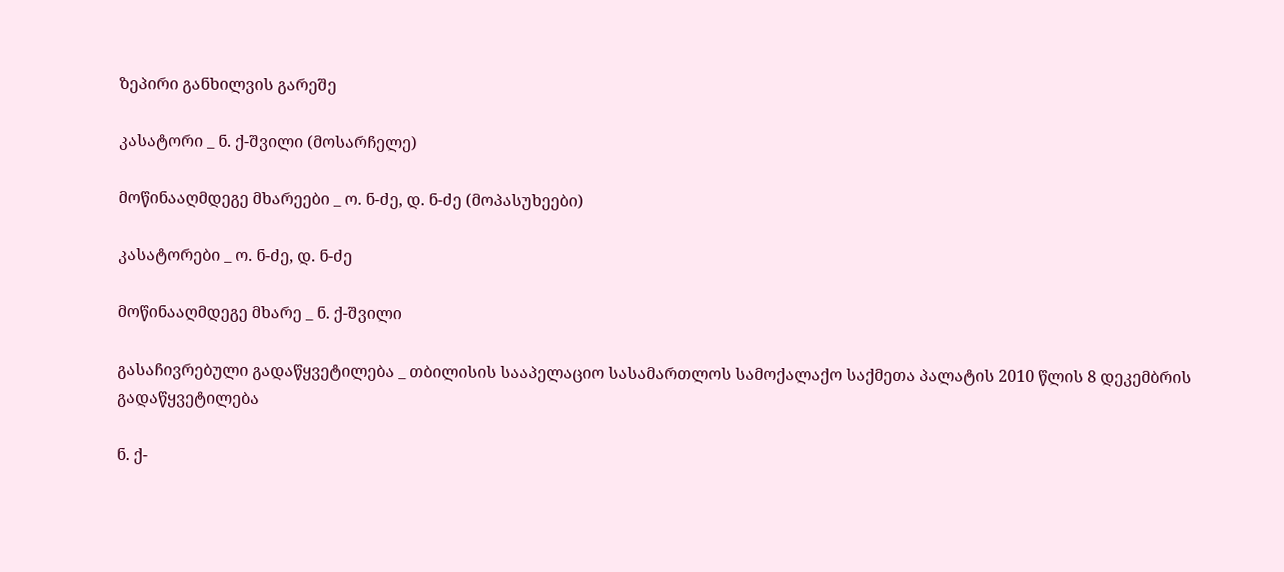ზეპირი განხილვის გარეშე

კასატორი _ ნ. ქ-შვილი (მოსარჩელე)

მოწინააღმდეგე მხარეები _ ო. ნ-ძე, დ. ნ-ძე (მოპასუხეები)

კასატორები _ ო. ნ-ძე, დ. ნ-ძე

მოწინააღმდეგე მხარე _ ნ. ქ-შვილი

გასაჩივრებული გადაწყვეტილება _ თბილისის სააპელაციო სასამართლოს სამოქალაქო საქმეთა პალატის 2010 წლის 8 დეკემბრის გადაწყვეტილება

ნ. ქ-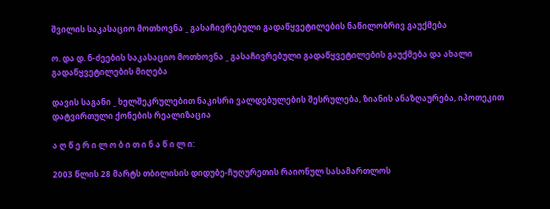შვილის საკასაციო მოთხოვნა _ გასაჩივრებული გადაწყვეტილების ნაწილობრივ გაუქმება

ო. და დ. ნ-ძეების საკასაციო მოთხოვნა _ გასაჩივრებული გადაწყვეტილების გაუქმება და ახალი გადაწყვეტილების მიღება

დავის საგანი _ ხელშეკრულებით ნაკისრი ვალდებულების შესრულება, ზიანის ანაზღაურება, იპოთეკით დატვირთული ქონების რეალიზაცია

ა ღ წ ე რ ი ლ ო ბ ი თ ი ნ ა წ ი ლ ი:

2003 წლის 28 მარტს თბილისის დიდუბე-ჩუღურეთის რაიონულ სასამართლოს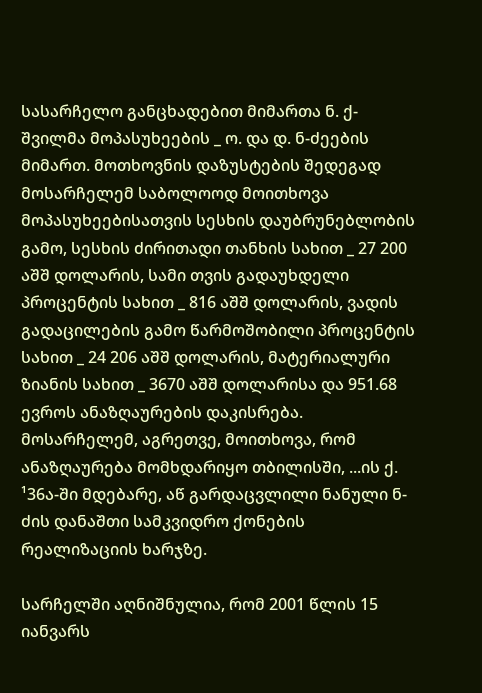სასარჩელო განცხადებით მიმართა ნ. ქ-შვილმა მოპასუხეების _ ო. და დ. ნ-ძეების მიმართ. მოთხოვნის დაზუსტების შედეგად მოსარჩელემ საბოლოოდ მოითხოვა მოპასუხეებისათვის სესხის დაუბრუნებლობის გამო, სესხის ძირითადი თანხის სახით _ 27 200 აშშ დოლარის, სამი თვის გადაუხდელი პროცენტის სახით _ 816 აშშ დოლარის, ვადის გადაცილების გამო წარმოშობილი პროცენტის სახით _ 24 206 აშშ დოლარის, მატერიალური ზიანის სახით _ 3670 აშშ დოლარისა და 951.68 ევროს ანაზღაურების დაკისრება. მოსარჩელემ, აგრეთვე, მოითხოვა, რომ ანაზღაურება მომხდარიყო თბილისში, ...ის ქ. ¹36ა-ში მდებარე, აწ გარდაცვლილი ნანული ნ-ძის დანაშთი სამკვიდრო ქონების რეალიზაციის ხარჯზე.

სარჩელში აღნიშნულია, რომ 2001 წლის 15 იანვარს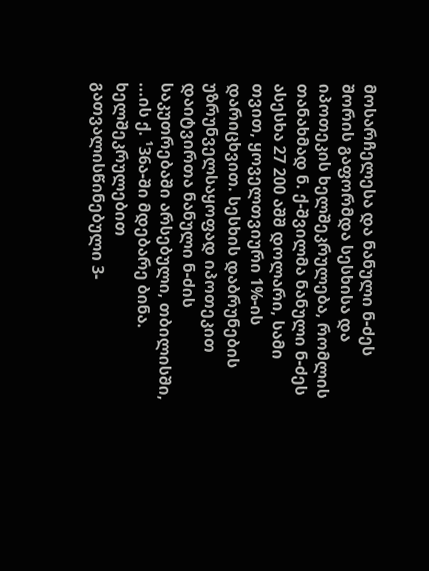მოსარჩელესა და ნანული ნ-ძეს შორის გაფორმდა სესხისა და იპოთეკის ხელშეკრულება, რომლის თანახმად ნ. ქ-შვილმა ნანული ნ-ძეს ასესხა 27 200 აშშ დოლარი, სამი თვით, ყოველთვიური 1%-ის დარიცხვით. სესხის დაბრუნების უზრუნველსაყოფად იპოთეკით დაიტვირთა ნანული ნ-ძის საკუთრებაში არსებული, თბილისში, ...ის ქ. ¹36ა-ში მდებარე ბინა. ხელშეკრულებით გათვალისწინებული 3-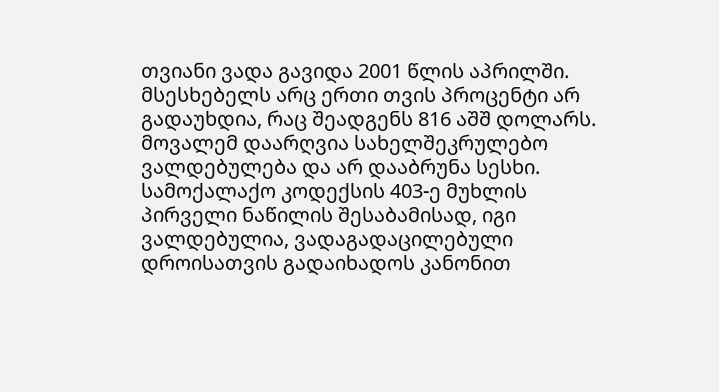თვიანი ვადა გავიდა 2001 წლის აპრილში. მსესხებელს არც ერთი თვის პროცენტი არ გადაუხდია, რაც შეადგენს 816 აშშ დოლარს. მოვალემ დაარღვია სახელშეკრულებო ვალდებულება და არ დააბრუნა სესხი. სამოქალაქო კოდექსის 403-ე მუხლის პირველი ნაწილის შესაბამისად, იგი ვალდებულია, ვადაგადაცილებული დროისათვის გადაიხადოს კანონით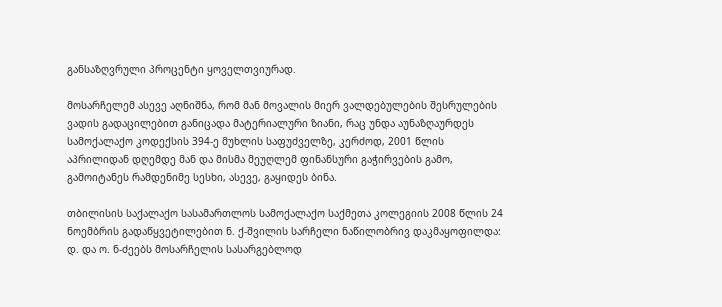განსაზღვრული პროცენტი ყოველთვიურად.

მოსარჩელემ ასევე აღნიშნა, რომ მან მოვალის მიერ ვალდებულების შესრულების ვადის გადაცილებით განიცადა მატერიალური ზიანი, რაც უნდა აუნაზღაურდეს სამოქალაქო კოდექსის 394-ე მუხლის საფუძველზე, კერძოდ, 2001 წლის აპრილიდან დღემდე მან და მისმა მეუღლემ ფინანსური გაჭირვების გამო, გამოიტანეს რამდენიმე სესხი, ასევე, გაყიდეს ბინა.

თბილისის საქალაქო სასამართლოს სამოქალაქო საქმეთა კოლეგიის 2008 წლის 24 ნოემბრის გადაწყვეტილებით ნ. ქ-შვილის სარჩელი ნაწილობრივ დაკმაყოფილდა: დ. და ო. ნ-ძეებს მოსარჩელის სასარგებლოდ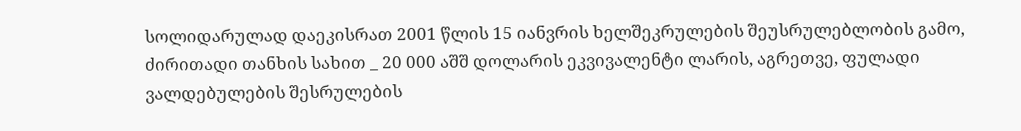სოლიდარულად დაეკისრათ 2001 წლის 15 იანვრის ხელშეკრულების შეუსრულებლობის გამო, ძირითადი თანხის სახით _ 20 000 აშშ დოლარის ეკვივალენტი ლარის, აგრეთვე, ფულადი ვალდებულების შესრულების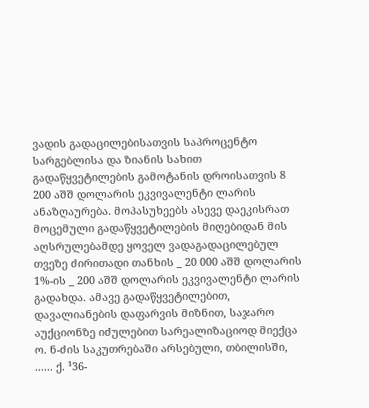ვადის გადაცილებისათვის საპროცენტო სარგებლისა და ზიანის სახით გადაწყვეტილების გამოტანის დროისათვის 8 200 აშშ დოლარის ეკვივალენტი ლარის ანაზღაურება. მოპასუხეებს ასევე დაეკისრათ მოცემული გადაწყვეტილების მიღებიდან მის აღსრულებამდე ყოველ ვადაგადაცილებულ თვეზე ძირითადი თანხის _ 20 000 აშშ დოლარის 1%-ის _ 200 აშშ დოლარის ეკვივალენტი ლარის გადახდა. ამავე გადაწყვეტილებით, დავალიანების დაფარვის მიზნით, საჯარო აუქციონზე იძულებით სარეალიზაციოდ მიექცა ო. ნ-ძის საკუთრებაში არსებული, თბილისში, ...... ქ. ¹36-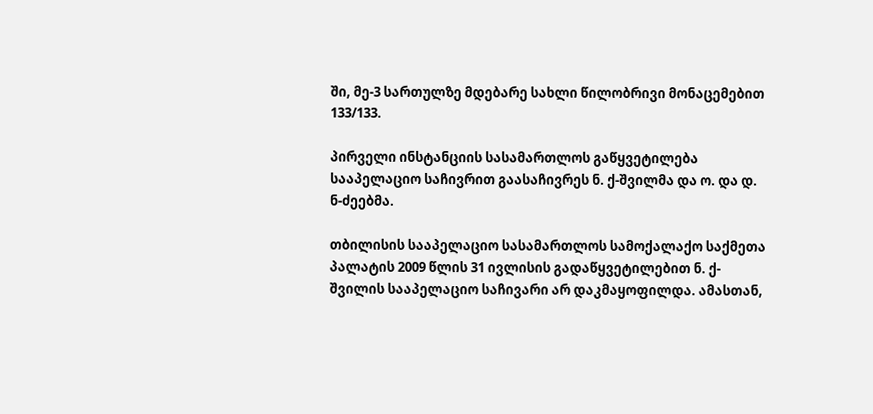ში, მე-3 სართულზე მდებარე სახლი წილობრივი მონაცემებით 133/133.

პირველი ინსტანციის სასამართლოს გაწყვეტილება სააპელაციო საჩივრით გაასაჩივრეს ნ. ქ-შვილმა და ო. და დ. ნ-ძეებმა.

თბილისის სააპელაციო სასამართლოს სამოქალაქო საქმეთა პალატის 2009 წლის 31 ივლისის გადაწყვეტილებით ნ. ქ-შვილის სააპელაციო საჩივარი არ დაკმაყოფილდა. ამასთან,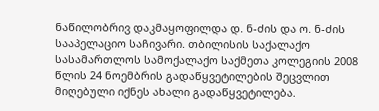ნაწილობრივ დაკმაყოფილდა დ. ნ-ძის და ო. ნ-ძის სააპელაციო საჩივარი. თბილისის საქალაქო სასამართლოს სამოქალაქო საქმეთა კოლეგიის 2008 წლის 24 ნოემბრის გადაწყვეტილების შეცვლით მიღებული იქნეს ახალი გადაწყვეტილება.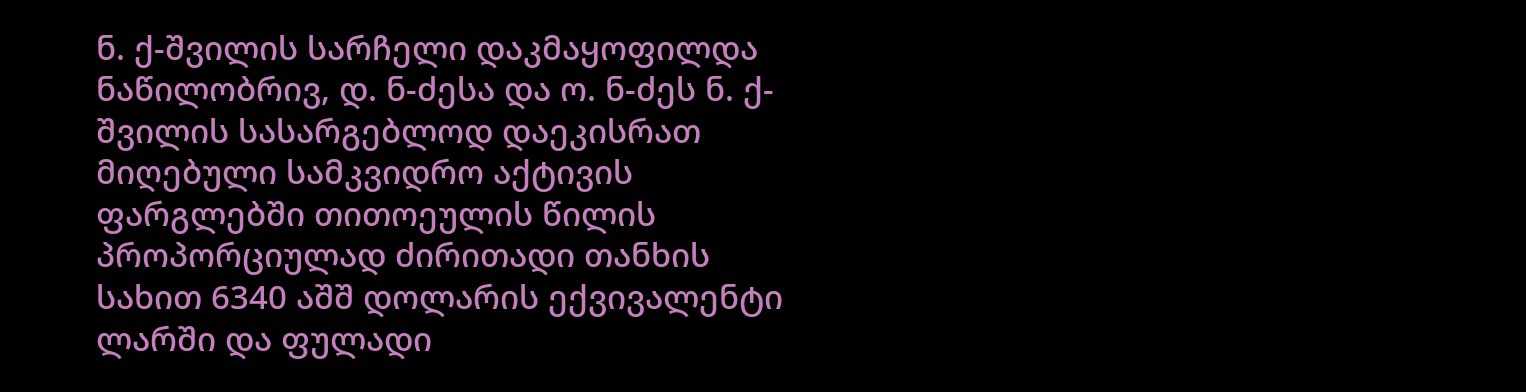ნ. ქ-შვილის სარჩელი დაკმაყოფილდა ნაწილობრივ, დ. ნ-ძესა და ო. ნ-ძეს ნ. ქ-შვილის სასარგებლოდ დაეკისრათ მიღებული სამკვიდრო აქტივის ფარგლებში თითოეულის წილის პროპორციულად ძირითადი თანხის სახით 6340 აშშ დოლარის ექვივალენტი ლარში და ფულადი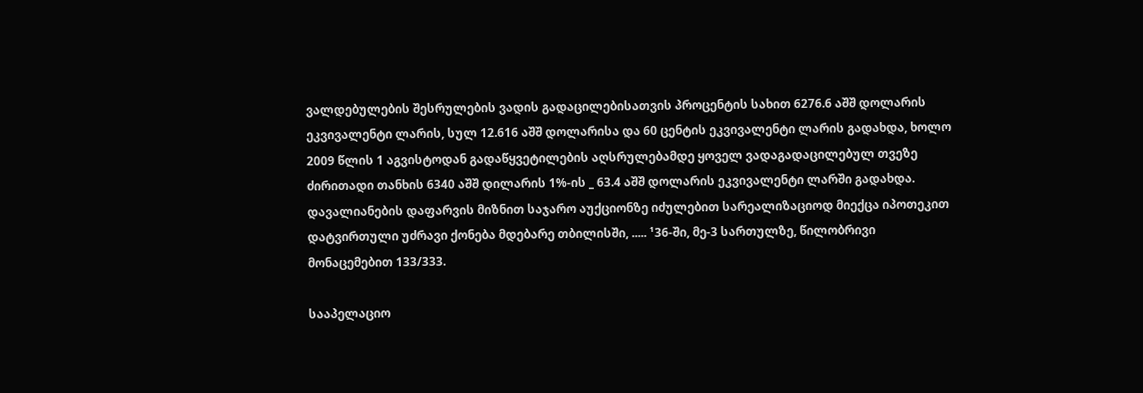ვალდებულების შესრულების ვადის გადაცილებისათვის პროცენტის სახით 6276.6 აშშ დოლარის ეკვივალენტი ლარის, სულ 12.616 აშშ დოლარისა და 60 ცენტის ეკვივალენტი ლარის გადახდა, ხოლო 2009 წლის 1 აგვისტოდან გადაწყვეტილების აღსრულებამდე ყოველ ვადაგადაცილებულ თვეზე ძირითადი თანხის 6340 აშშ დილარის 1%-ის _ 63.4 აშშ დოლარის ეკვივალენტი ლარში გადახდა. დავალიანების დაფარვის მიზნით საჯარო აუქციონზე იძულებით სარეალიზაციოდ მიექცა იპოთეკით დატვირთული უძრავი ქონება მდებარე თბილისში, ..... ¹36-ში, მე-3 სართულზე, წილობრივი მონაცემებით 133/333.

სააპელაციო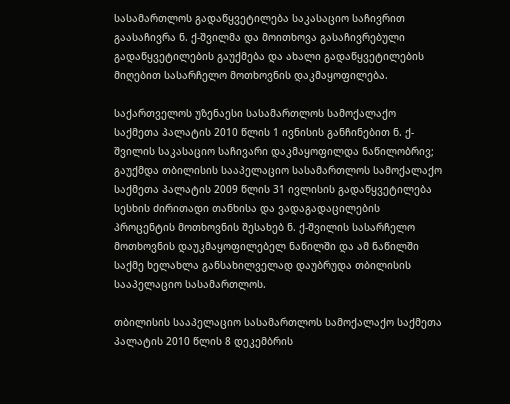სასამართლოს გადაწყვეტილება საკასაციო საჩივრით გაასაჩივრა ნ. ქ-შვილმა და მოითხოვა გასაჩივრებული გადაწყვეტილების გაუქმება და ახალი გადაწყვეტილების მიღებით სასარჩელო მოთხოვნის დაკმაყოფილება.

საქართველოს უზენაესი სასამართლოს სამოქალაქო საქმეთა პალატის 2010 წლის 1 ივნისის განჩინებით ნ. ქ-შვილის საკასაციო საჩივარი დაკმაყოფილდა ნაწილობრივ; გაუქმდა თბილისის სააპელაციო სასამართლოს სამოქალაქო საქმეთა პალატის 2009 წლის 31 ივლისის გადაწყვეტილება სესხის ძირითადი თანხისა და ვადაგადაცილების პროცენტის მოთხოვნის შესახებ ნ. ქ-შვილის სასარჩელო მოთხოვნის დაუკმაყოფილებელ ნაწილში და ამ ნაწილში საქმე ხელახლა განსახილველად დაუბრუდა თბილისის სააპელაციო სასამართლოს.

თბილისის სააპელაციო სასამართლოს სამოქალაქო საქმეთა პალატის 2010 წლის 8 დეკემბრის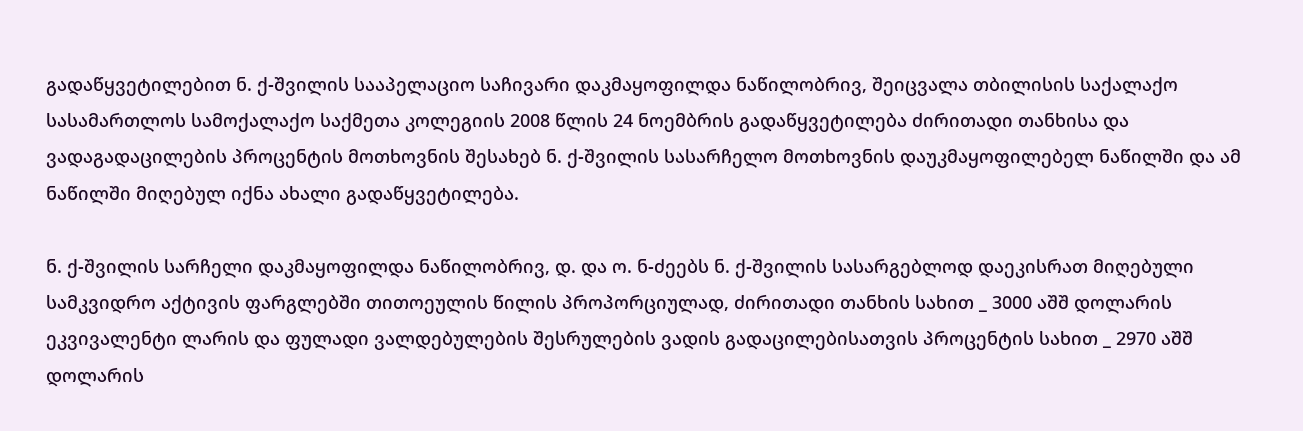გადაწყვეტილებით ნ. ქ-შვილის სააპელაციო საჩივარი დაკმაყოფილდა ნაწილობრივ, შეიცვალა თბილისის საქალაქო სასამართლოს სამოქალაქო საქმეთა კოლეგიის 2008 წლის 24 ნოემბრის გადაწყვეტილება ძირითადი თანხისა და ვადაგადაცილების პროცენტის მოთხოვნის შესახებ ნ. ქ-შვილის სასარჩელო მოთხოვნის დაუკმაყოფილებელ ნაწილში და ამ ნაწილში მიღებულ იქნა ახალი გადაწყვეტილება.

ნ. ქ-შვილის სარჩელი დაკმაყოფილდა ნაწილობრივ, დ. და ო. ნ-ძეებს ნ. ქ-შვილის სასარგებლოდ დაეკისრათ მიღებული სამკვიდრო აქტივის ფარგლებში თითოეულის წილის პროპორციულად, ძირითადი თანხის სახით _ 3000 აშშ დოლარის ეკვივალენტი ლარის და ფულადი ვალდებულების შესრულების ვადის გადაცილებისათვის პროცენტის სახით _ 2970 აშშ დოლარის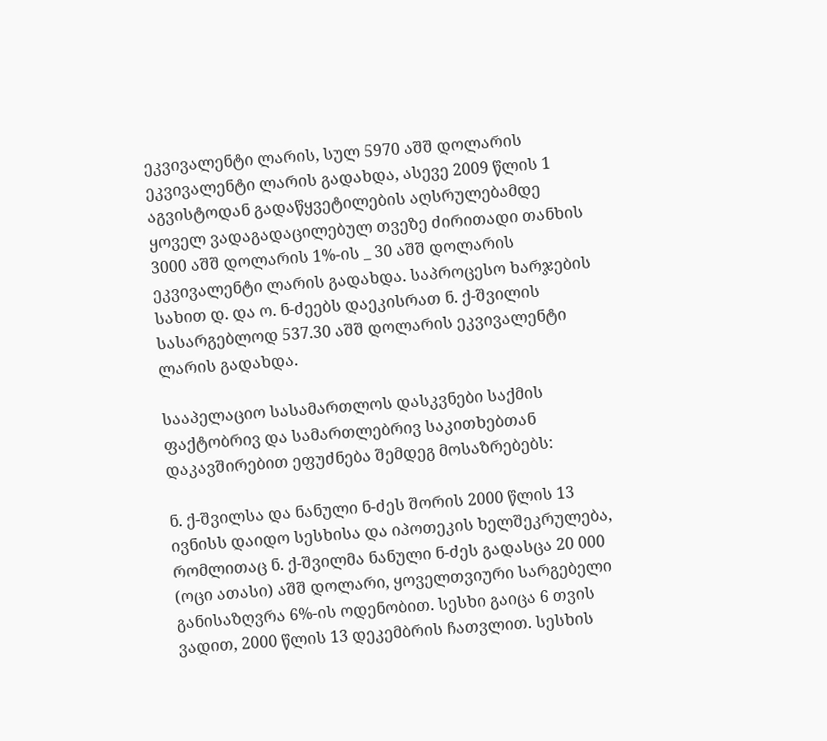ეკვივალენტი ლარის, სულ 5970 აშშ დოლარის ეკვივალენტი ლარის გადახდა, ასევე 2009 წლის 1 აგვისტოდან გადაწყვეტილების აღსრულებამდე ყოველ ვადაგადაცილებულ თვეზე ძირითადი თანხის 3000 აშშ დოლარის 1%-ის _ 30 აშშ დოლარის ეკვივალენტი ლარის გადახდა. საპროცესო ხარჯების სახით დ. და ო. ნ-ძეებს დაეკისრათ ნ. ქ-შვილის სასარგებლოდ 537.30 აშშ დოლარის ეკვივალენტი ლარის გადახდა.

სააპელაციო სასამართლოს დასკვნები საქმის ფაქტობრივ და სამართლებრივ საკითხებთან დაკავშირებით ეფუძნება შემდეგ მოსაზრებებს:

ნ. ქ-შვილსა და ნანული ნ-ძეს შორის 2000 წლის 13 ივნისს დაიდო სესხისა და იპოთეკის ხელშეკრულება, რომლითაც ნ. ქ-შვილმა ნანული ნ-ძეს გადასცა 20 000 (ოცი ათასი) აშშ დოლარი, ყოველთვიური სარგებელი განისაზღვრა 6%-ის ოდენობით. სესხი გაიცა 6 თვის ვადით, 2000 წლის 13 დეკემბრის ჩათვლით. სესხის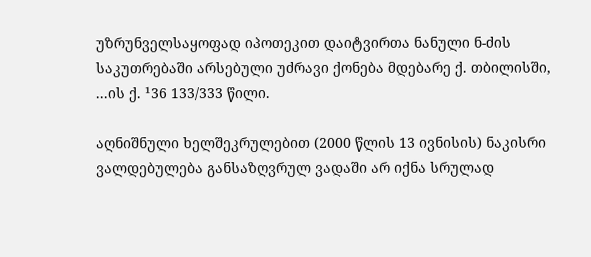უზრუნველსაყოფად იპოთეკით დაიტვირთა ნანული ნ-ძის საკუთრებაში არსებული უძრავი ქონება მდებარე ქ. თბილისში, ...ის ქ. ¹36 133/333 წილი.

აღნიშნული ხელშეკრულებით (2000 წლის 13 ივნისის) ნაკისრი ვალდებულება განსაზღვრულ ვადაში არ იქნა სრულად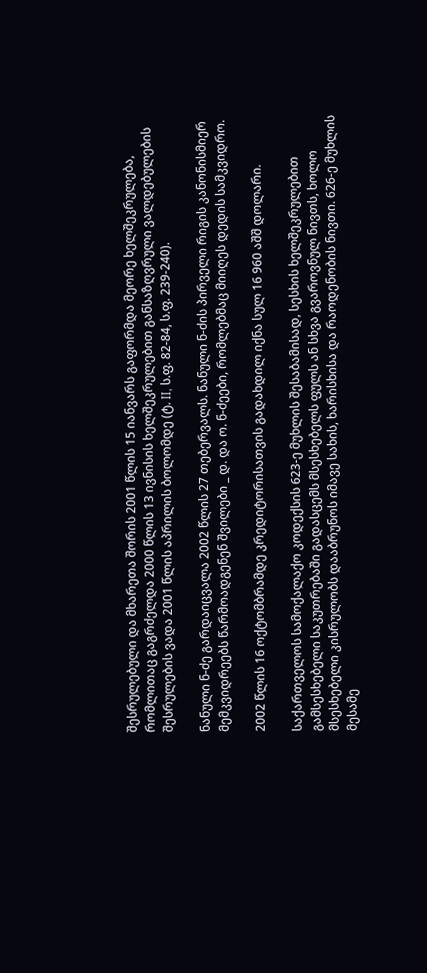შესრულებული და მხარეთა შორის 2001 წლის 15 იანვარს გაფორმდა მეორე ხელშეკრულება, რომლითაც გაგრძელდა 2000 წლის 13 ივნისის ხელშეკრულებით განსაზღვრული ვალდებულების შესრულების ვადა 2001 წლის აპრილის ბოლომდე (ტ. II, ს.ფ. 82-84, ს.ფ. 239-240).

ნანული ნ-ძე გარდაიცვალა 2002 წლის 27 თებერვალს. ნანული ნ-ძის პირველი რიგის კანონისმიერ მემკვიდრეებს წარმოადგენენ შვილები _ დ. და ო. ნ-ძეები, რომლებმაც მიიღეს დედის სამკვიდრო.

2002 წლის 16 ოქტომბრამდე კრედიტორისათვის გადახდილ იქნა სულ 16 960 აშშ დოლარი.

საქართველოს სამოქალაქო კოდექსის 623-ე მუხლის შესაბამისად, სესხის ხელშეკრულებით გამსესხებელი საკუთრებაში გადასცემს მსესხებელს ფულს ან სხვა გვაროვნულ ნივთს, ხოლო მსესხებელი კისრულობს დააბრუნოს იმავე სახის, ხარისხისა და რაოდენობის ნივთი. 626-ე მუხლის მესამე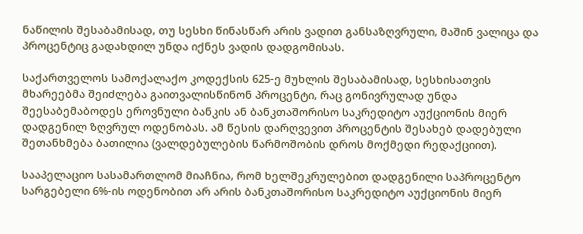ნაწილის შესაბამისად, თუ სესხი წინასწარ არის ვადით განსაზღვრული, მაშინ ვალიცა და პროცენტიც გადახდილ უნდა იქნეს ვადის დადგომისას.

საქართველოს სამოქალაქო კოდექსის 625-ე მუხლის შესაბამისად, სესხისათვის მხარეებმა შეიძლება გაითვალისწინონ პროცენტი, რაც გონივრულად უნდა შეესაბემაბოდეს ეროვნული ბანკის ან ბანკთაშორისო საკრედიტო აუქციონის მიერ დადგენილ ზღვრულ ოდენობას. ამ წესის დარღვევით პროცენტის შესახებ დადებული შეთანხმება ბათილია (ვალდებულების წარმოშობის დროს მოქმედი რედაქციით).

სააპელაციო სასამართლომ მიაჩნია, რომ ხელშეკრულებით დადგენილი საპროცენტო სარგებელი 6%-ის ოდენობით არ არის ბანკთაშორისო საკრედიტო აუქციონის მიერ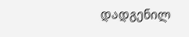დადგენილ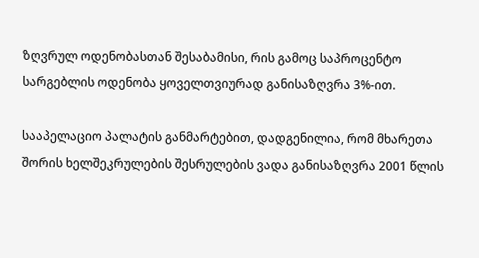ზღვრულ ოდენობასთან შესაბამისი, რის გამოც საპროცენტო სარგებლის ოდენობა ყოველთვიურად განისაზღვრა 3%-ით.

სააპელაციო პალატის განმარტებით, დადგენილია, რომ მხარეთა შორის ხელშეკრულების შესრულების ვადა განისაზღვრა 2001 წლის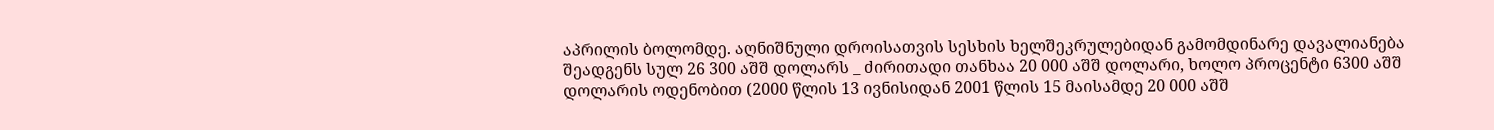აპრილის ბოლომდე. აღნიშნული დროისათვის სესხის ხელშეკრულებიდან გამომდინარე დავალიანება შეადგენს სულ 26 300 აშშ დოლარს _ ძირითადი თანხაა 20 000 აშშ დოლარი, ხოლო პროცენტი 6300 აშშ დოლარის ოდენობით (2000 წლის 13 ივნისიდან 2001 წლის 15 მაისამდე 20 000 აშშ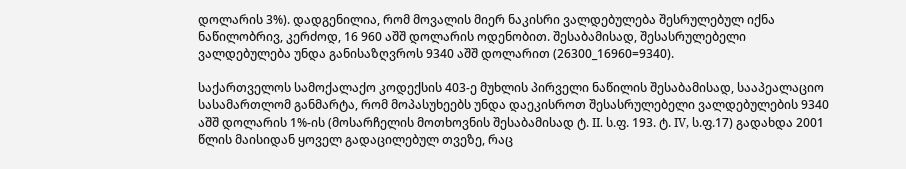დოლარის 3%). დადგენილია, რომ მოვალის მიერ ნაკისრი ვალდებულება შესრულებულ იქნა ნაწილობრივ, კერძოდ, 16 960 აშშ დოლარის ოდენობით. შესაბამისად, შესასრულებელი ვალდებულება უნდა განისაზღვროს 9340 აშშ დოლარით (26300_16960=9340).

საქართველოს სამოქალაქო კოდექსის 403-ე მუხლის პირველი ნაწილის შესაბამისად, სააპეალაციო სასამართლომ განმარტა, რომ მოპასუხეებს უნდა დაეკისროთ შესასრულებელი ვალდებულების 9340 აშშ დოლარის 1%-ის (მოსარჩელის მოთხოვნის შესაბამისად ტ. II. ს.ფ. 193. ტ. IV, ს.ფ.17) გადახდა 2001 წლის მაისიდან ყოველ გადაცილებულ თვეზე, რაც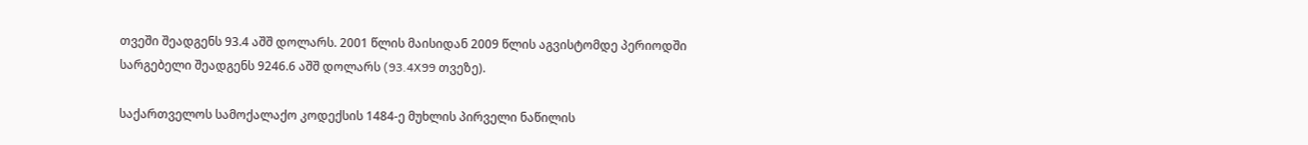თვეში შეადგენს 93.4 აშშ დოლარს. 2001 წლის მაისიდან 2009 წლის აგვისტომდე პერიოდში სარგებელი შეადგენს 9246.6 აშშ დოლარს (93.4X99 თვეზე).

საქართველოს სამოქალაქო კოდექსის 1484-ე მუხლის პირველი ნაწილის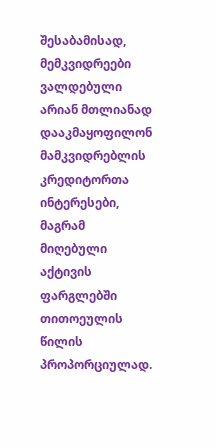შესაბამისად, მემკვიდრეები ვალდებული არიან მთლიანად დააკმაყოფილონ მამკვიდრებლის კრედიტორთა ინტერესები, მაგრამ მიღებული აქტივის ფარგლებში თითოეულის წილის პროპორციულად.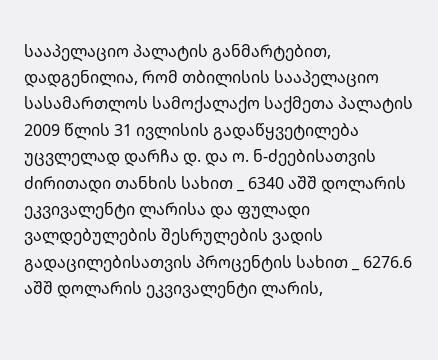სააპელაციო პალატის განმარტებით, დადგენილია, რომ თბილისის სააპელაციო სასამართლოს სამოქალაქო საქმეთა პალატის 2009 წლის 31 ივლისის გადაწყვეტილება უცვლელად დარჩა დ. და ო. ნ-ძეებისათვის ძირითადი თანხის სახით _ 6340 აშშ დოლარის ეკვივალენტი ლარისა და ფულადი ვალდებულების შესრულების ვადის გადაცილებისათვის პროცენტის სახით _ 6276.6 აშშ დოლარის ეკვივალენტი ლარის,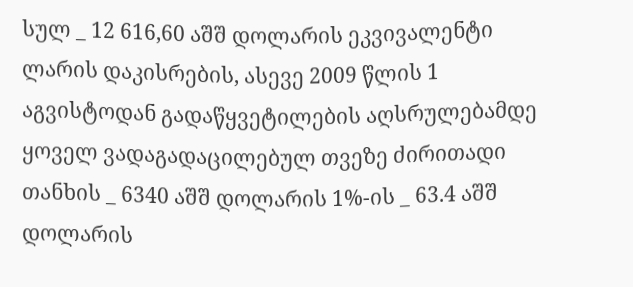სულ _ 12 616,60 აშშ დოლარის ეკვივალენტი ლარის დაკისრების, ასევე 2009 წლის 1 აგვისტოდან გადაწყვეტილების აღსრულებამდე ყოველ ვადაგადაცილებულ თვეზე ძირითადი თანხის _ 6340 აშშ დოლარის 1%-ის _ 63.4 აშშ დოლარის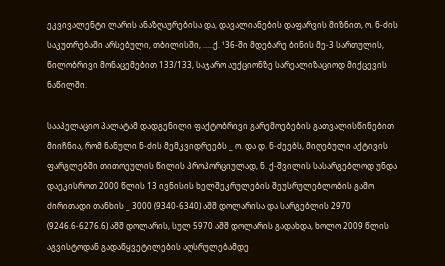ეკვივალენტი ლარის ანაზღაურებისა და, დავალიანების დაფარვის მიზნით, ო. ნ-ძის საკუთრებაში არსებული, თბილისში, .....ქ. ¹36-ში მდებარე ბინის მე-3 სართულის, წილობრივი მონაცემებით 133/133, საჯარო აუქციონზე სარეალიზაციოდ მიქცევის ნაწილში.

სააპელაციო პალატამ დადგენილი ფაქტობრივი გარემოებების გათვალისწინებით მიიჩნია, რომ ნანული ნ-ძის მემკვიდრეებს _ ო. და დ. ნ-ძეებს, მიღებული აქტივის ფარგლებში თითოეულის წილის პროპორციულად, ნ. ქ-შვილის სასარგებლოდ უნდა დაეკისროთ 2000 წლის 13 ივნისის ხელშეკრულების შეუსრულებლობის გამო ძირითადი თანხის _ 3000 (9340-6340) აშშ დოლარისა და სარგებლის 2970 (9246.6-6276.6) აშშ დოლარის, სულ 5970 აშშ დოლარის გადახდა, ხოლო 2009 წლის აგვისტოდან გადაწყვეტილების აღსრულებამდე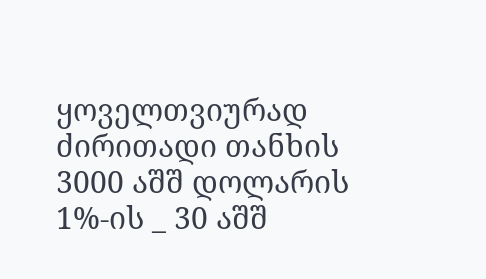ყოველთვიურად ძირითადი თანხის 3000 აშშ დოლარის 1%-ის _ 30 აშშ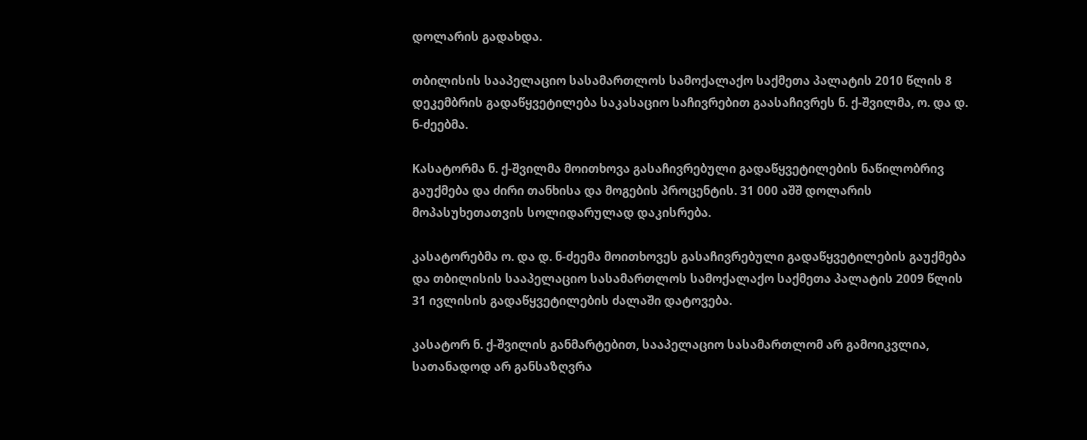დოლარის გადახდა.

თბილისის სააპელაციო სასამართლოს სამოქალაქო საქმეთა პალატის 2010 წლის 8 დეკემბრის გადაწყვეტილება საკასაციო საჩივრებით გაასაჩივრეს ნ. ქ-შვილმა, ო. და დ. ნ-ძეებმა.

Kასატორმა ნ. ქ-შვილმა მოითხოვა გასაჩივრებული გადაწყვეტილების ნაწილობრივ გაუქმება და ძირი თანხისა და მოგების პროცენტის. 31 000 აშშ დოლარის მოპასუხეთათვის სოლიდარულად დაკისრება.

კასატორებმა ო. და დ. ნ-ძეემა მოითხოვეს გასაჩივრებული გადაწყვეტილების გაუქმება და თბილისის სააპელაციო სასამართლოს სამოქალაქო საქმეთა პალატის 2009 წლის 31 ივლისის გადაწყვეტილების ძალაში დატოვება.

კასატორ ნ. ქ-შვილის განმარტებით, სააპელაციო სასამართლომ არ გამოიკვლია, სათანადოდ არ განსაზღვრა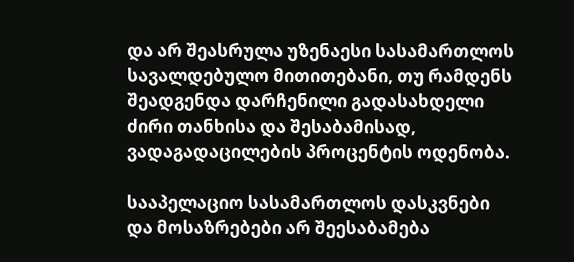და არ შეასრულა უზენაესი სასამართლოს სავალდებულო მითითებანი, თუ რამდენს შეადგენდა დარჩენილი გადასახდელი ძირი თანხისა და შესაბამისად, ვადაგადაცილების პროცენტის ოდენობა.

სააპელაციო სასამართლოს დასკვნები და მოსაზრებები არ შეესაბამება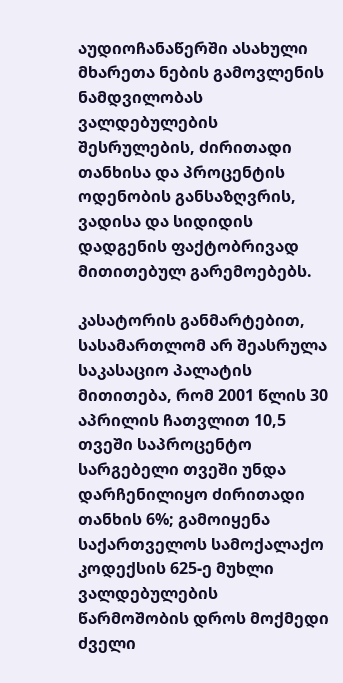აუდიოჩანაწერში ასახული მხარეთა ნების გამოვლენის ნამდვილობას ვალდებულების შესრულების, ძირითადი თანხისა და პროცენტის ოდენობის განსაზღვრის, ვადისა და სიდიდის დადგენის ფაქტობრივად მითითებულ გარემოებებს.

კასატორის განმარტებით, სასამართლომ არ შეასრულა საკასაციო პალატის მითითება, რომ 2001 წლის 30 აპრილის ჩათვლით 10,5 თვეში საპროცენტო სარგებელი თვეში უნდა დარჩენილიყო ძირითადი თანხის 6%; გამოიყენა საქართველოს სამოქალაქო კოდექსის 625-ე მუხლი ვალდებულების წარმოშობის დროს მოქმედი ძველი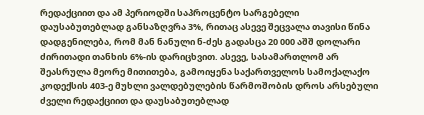რედაქციით და ამ პერიოდში საპროცენტო სარგებელი დაუსაბუთებლად განსაზღვრა 3%, რითაც ასევე შეცვალა თავისი წინა დადგენილება, რომ მან ნანული ნ-ძეს გადასცა 20 000 აშშ დოლარი ძირითადი თანხის 6%-ის დარიცხვით. ასევე, სასამართლომ არ შეასრულა მეორე მითითება, გამოიყენა საქართველოს სამოქალაქო კოდექსის 403-ე მუხლი ვალდებულების წარმოშობის დროს არსებული ძველი რედაქციით და დაუსაბუთებლად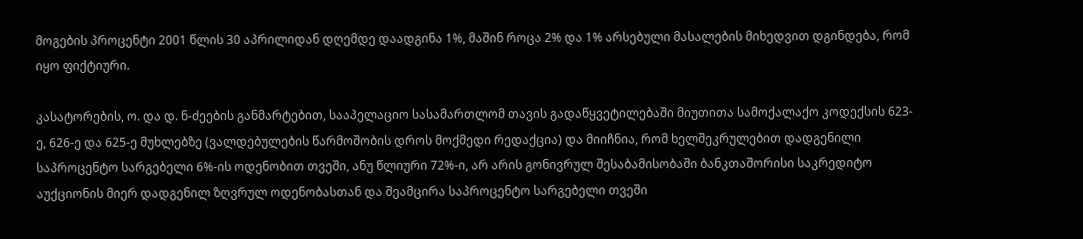მოგების პროცენტი 2001 წლის 30 აპრილიდან დღემდე დაადგინა 1%, მაშინ როცა 2% და 1% არსებული მასალების მიხედვით დგინდება, რომ იყო ფიქტიური.

კასატორების, ო. და დ. ნ-ძეების განმარტებით, სააპელაციო სასამართლომ თავის გადაწყვეტილებაში მიუთითა სამოქალაქო კოდექსის 623-ე, 626-ე და 625-ე მუხლებზე (ვალდებულების წარმოშობის დროს მოქმედი რედაქცია) და მიიჩნია, რომ ხელშეკრულებით დადგენილი საპროცენტო სარგებელი 6%-ის ოდენობით თვეში, ანუ წლიური 72%-ი, არ არის გონივრულ შესაბამისობაში ბანკთაშორისი საკრედიტო აუქციონის მიერ დადგენილ ზღვრულ ოდენობასთან და შეამცირა საპროცენტო სარგებელი თვეში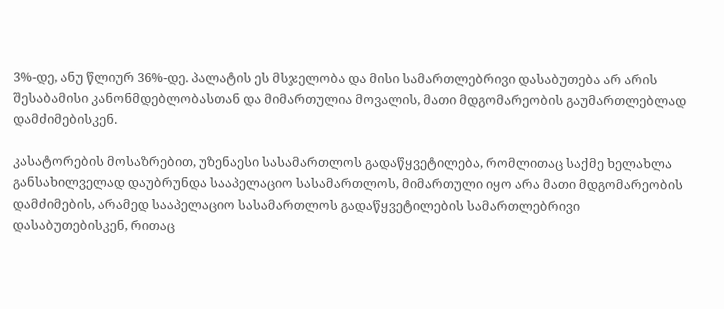3%-დე, ანუ წლიურ 36%-დე. პალატის ეს მსჯელობა და მისი სამართლებრივი დასაბუთება არ არის შესაბამისი კანონმდებლობასთან და მიმართულია მოვალის, მათი მდგომარეობის გაუმართლებლად დამძიმებისკენ.

კასატორების მოსაზრებით, უზენაესი სასამართლოს გადაწყვეტილება, რომლითაც საქმე ხელახლა განსახილველად დაუბრუნდა სააპელაციო სასამართლოს, მიმართული იყო არა მათი მდგომარეობის დამძიმების, არამედ სააპელაციო სასამართლოს გადაწყვეტილების სამართლებრივი დასაბუთებისკენ, რითაც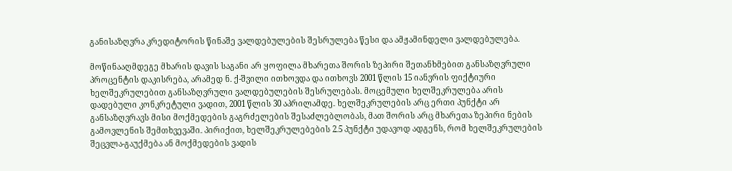განისაზღვრა კრედიტორის წინაშე ვალდებულების შესრულება წესი და ამჟამინდელი ვალდებულება.

მოწინააღმდეგე მხარის დავის საგანი არ ყოფილა მხარეთა შორის ზეპირი შეთანხმებით განსაზღვრული პროცენტის დაკისრება, არამედ ნ. ქ-შვილი ითხოვდა და ითხოვს 2001 წლის 15 იანვრის ფიქტიური ხელშეკრულებით განსაზღვრული ვალდებულების შესრულებას. მოცემული ხელშეკრულება არის დადებული კონკრეტული ვადით, 2001 წლის 30 აპრილამდე. ხელშეკრულების არც ერთი პუნქტი არ განსაზღვრავს მისი მოქმედების გაგრძელების შესაძლებლობას, მათ შორის არც მხარეთა ზეპირი ნების გამოვლენის შემთხვევაში. პირიქით, ხელშეკრულებების 2.5 პუნქტი უდავოდ ადგენს, რომ ხელშეკრულების შეცვლა-გაუქმება ან მოქმედების ვადის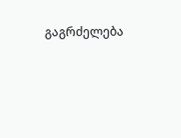გაგრძელება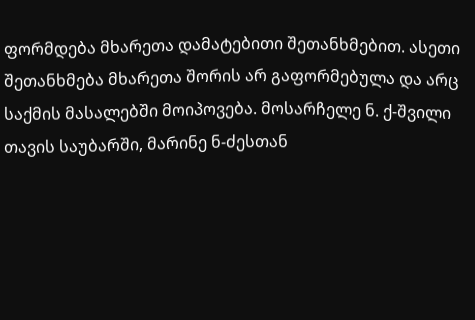ფორმდება მხარეთა დამატებითი შეთანხმებით. ასეთი შეთანხმება მხარეთა შორის არ გაფორმებულა და არც საქმის მასალებში მოიპოვება. მოსარჩელე ნ. ქ-შვილი თავის საუბარში, მარინე ნ-ძესთან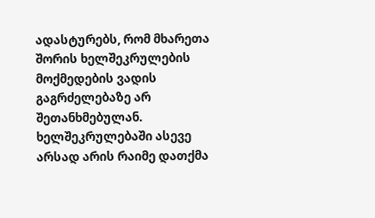ადასტურებს, რომ მხარეთა შორის ხელშეკრულების მოქმედების ვადის გაგრძელებაზე არ შეთანხმებულან. ხელშეკრულებაში ასევე არსად არის რაიმე დათქმა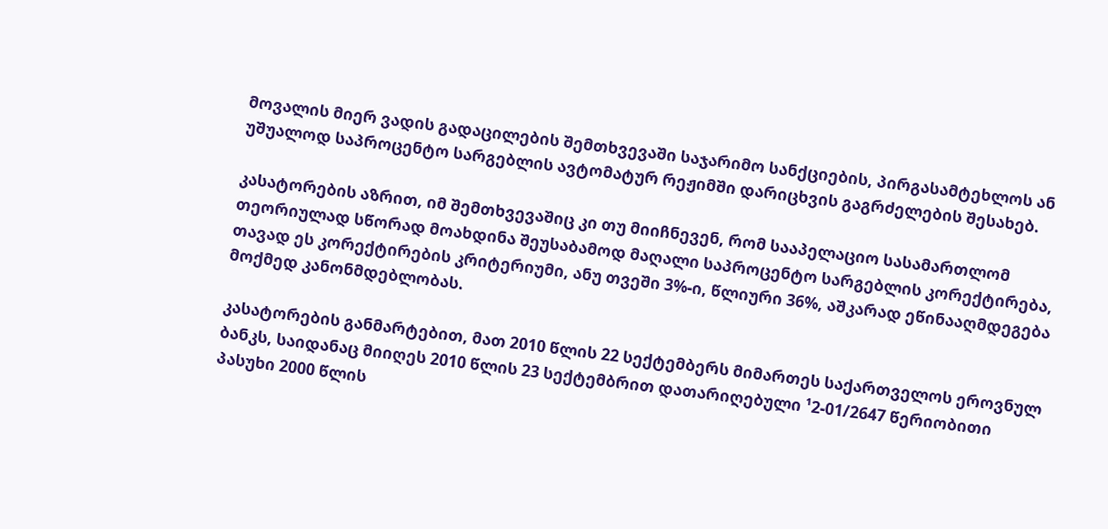მოვალის მიერ ვადის გადაცილების შემთხვევაში საჯარიმო სანქციების, პირგასამტეხლოს ან უშუალოდ საპროცენტო სარგებლის ავტომატურ რეჟიმში დარიცხვის გაგრძელების შესახებ.

კასატორების აზრით, იმ შემთხვევაშიც კი თუ მიიჩნევენ, რომ სააპელაციო სასამართლომ თეორიულად სწორად მოახდინა შეუსაბამოდ მაღალი საპროცენტო სარგებლის კორექტირება, თავად ეს კორექტირების კრიტერიუმი, ანუ თვეში 3%-ი, წლიური 36%, აშკარად ეწინააღმდეგება მოქმედ კანონმდებლობას.

კასატორების განმარტებით, მათ 2010 წლის 22 სექტემბერს მიმართეს საქართველოს ეროვნულ ბანკს, საიდანაც მიიღეს 2010 წლის 23 სექტემბრით დათარიღებული ¹2-01/2647 წერიობითი პასუხი 2000 წლის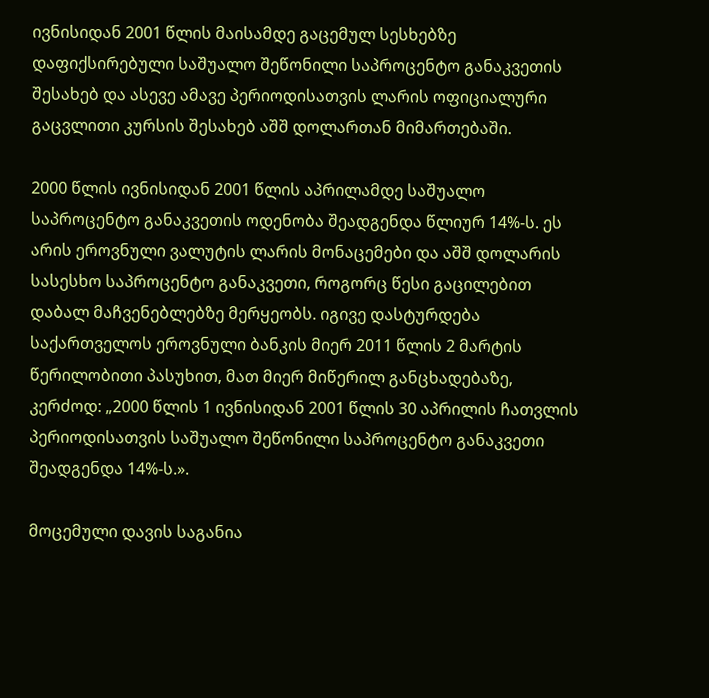ივნისიდან 2001 წლის მაისამდე გაცემულ სესხებზე დაფიქსირებული საშუალო შეწონილი საპროცენტო განაკვეთის შესახებ და ასევე ამავე პერიოდისათვის ლარის ოფიციალური გაცვლითი კურსის შესახებ აშშ დოლართან მიმართებაში.

2000 წლის ივნისიდან 2001 წლის აპრილამდე საშუალო საპროცენტო განაკვეთის ოდენობა შეადგენდა წლიურ 14%-ს. ეს არის ეროვნული ვალუტის ლარის მონაცემები და აშშ დოლარის სასესხო საპროცენტო განაკვეთი, როგორც წესი გაცილებით დაბალ მაჩვენებლებზე მერყეობს. იგივე დასტურდება საქართველოს ეროვნული ბანკის მიერ 2011 წლის 2 მარტის წერილობითი პასუხით, მათ მიერ მიწერილ განცხადებაზე, კერძოდ: „2000 წლის 1 ივნისიდან 2001 წლის 30 აპრილის ჩათვლის პერიოდისათვის საშუალო შეწონილი საპროცენტო განაკვეთი შეადგენდა 14%-ს.».

მოცემული დავის საგანია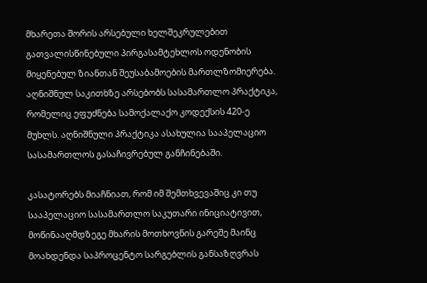მხარეთა შორის არსებული ხელშეკრულებით გათვალისწინებული პირგასამტეხლოს ოდენობის მიყენებულ ზიანთან შეუსაბამოების მართლზომიერება. აღნიშნულ საკითხზე არსებობს სასამართლო პრაქტიკა, რომელიც ეფუძნება სამოქალაქო კოდექსის 420-ე მუხლს. აღნიშნული პრაქტიკა ასახულია სააპელაციო სასამართლოს გასაჩივრებულ განჩინებაში.

კასატორებს მიაჩნიათ, რომ იმ შემთხვევაშიც კი თუ სააპელაციო სასამართლო საკუთარი ინიციატივით, მოწინააღმდზეგე მხარის მოთხოვნის გარეშე მაინც მოახდენდა საპროცენტო სარგებლის განსაზღვრას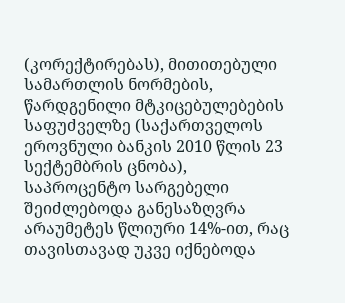(კორექტირებას), მითითებული სამართლის ნორმების, წარდგენილი მტკიცებულებების საფუძველზე (საქართველოს ეროვნული ბანკის 2010 წლის 23 სექტემბრის ცნობა), საპროცენტო სარგებელი შეიძლებოდა განესაზღვრა არაუმეტეს წლიური 14%-ით, რაც თავისთავად უკვე იქნებოდა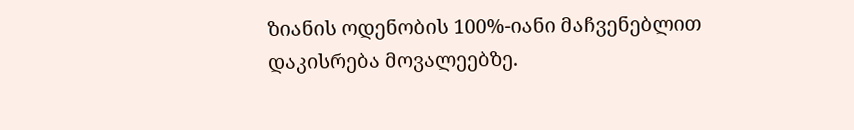ზიანის ოდენობის 100%-იანი მაჩვენებლით დაკისრება მოვალეებზე.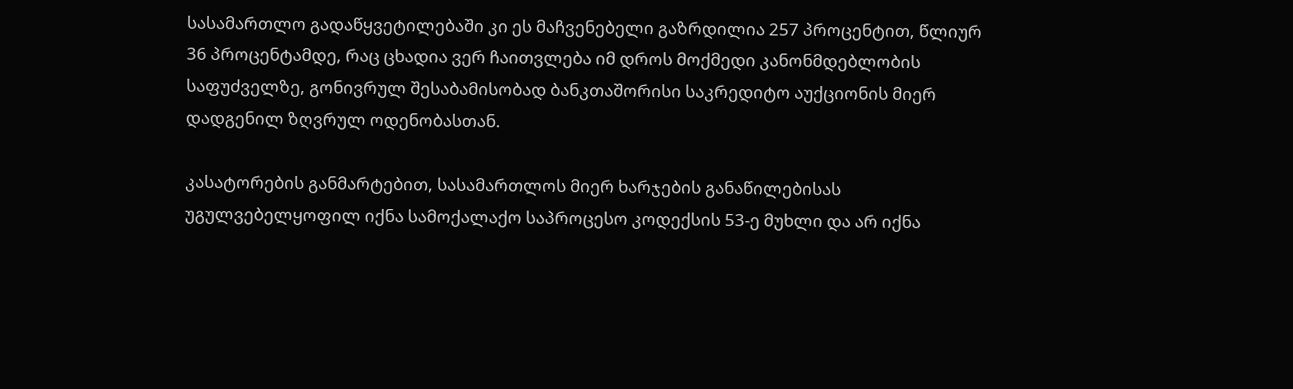სასამართლო გადაწყვეტილებაში კი ეს მაჩვენებელი გაზრდილია 257 პროცენტით, წლიურ 36 პროცენტამდე, რაც ცხადია ვერ ჩაითვლება იმ დროს მოქმედი კანონმდებლობის საფუძველზე, გონივრულ შესაბამისობად ბანკთაშორისი საკრედიტო აუქციონის მიერ დადგენილ ზღვრულ ოდენობასთან.

კასატორების განმარტებით, სასამართლოს მიერ ხარჯების განაწილებისას უგულვებელყოფილ იქნა სამოქალაქო საპროცესო კოდექსის 53-ე მუხლი და არ იქნა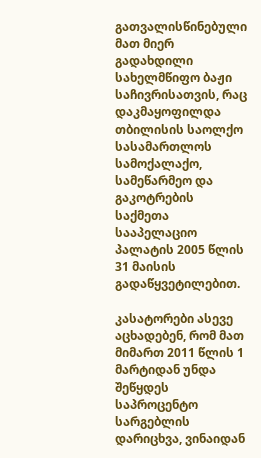გათვალისწინებული მათ მიერ გადახდილი სახელმწიფო ბაჟი საჩივრისათვის, რაც დაკმაყოფილდა თბილისის საოლქო სასამართლოს სამოქალაქო, სამეწარმეო და გაკოტრების საქმეთა სააპელაციო პალატის 2005 წლის 31 მაისის გადაწყვეტილებით.

კასატორები ასევე აცხადებენ, რომ მათ მიმართ 2011 წლის 1 მარტიდან უნდა შეწყდეს საპროცენტო სარგებლის დარიცხვა, ვინაიდან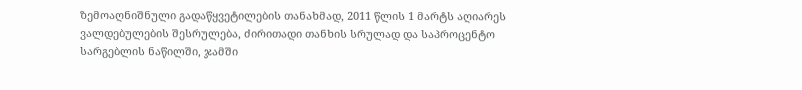ზემოაღნიშნული გადაწყვეტილების თანახმად, 2011 წლის 1 მარტს აღიარეს ვალდებულების შესრულება, ძირითადი თანხის სრულად და საპროცენტო სარგებლის ნაწილში, ჯამში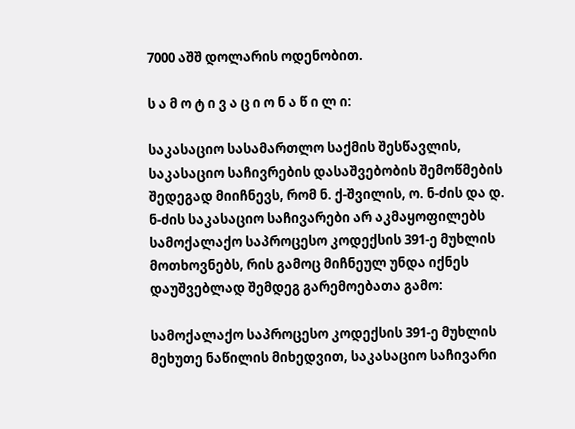7000 აშშ დოლარის ოდენობით.

ს ა მ ო ტ ი ვ ა ც ი ო ნ ა წ ი ლ ი:

საკასაციო სასამართლო საქმის შესწავლის, საკასაციო საჩივრების დასაშვებობის შემოწმების შედეგად მიიჩნევს, რომ ნ. ქ-შვილის, ო. ნ-ძის და დ. ნ-ძის საკასაციო საჩივარები არ აკმაყოფილებს სამოქალაქო საპროცესო კოდექსის 391-ე მუხლის მოთხოვნებს, რის გამოც მიჩნეულ უნდა იქნეს დაუშვებლად შემდეგ გარემოებათა გამო:

სამოქალაქო საპროცესო კოდექსის 391-ე მუხლის მეხუთე ნაწილის მიხედვით, საკასაციო საჩივარი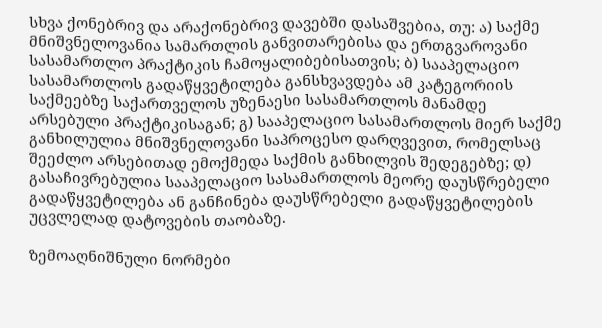სხვა ქონებრივ და არაქონებრივ დავებში დასაშვებია, თუ: ა) საქმე მნიშვნელოვანია სამართლის განვითარებისა და ერთგვაროვანი სასამართლო პრაქტიკის ჩამოყალიბებისათვის; ბ) სააპელაციო სასამართლოს გადაწყვეტილება განსხვავდება ამ კატეგორიის საქმეებზე საქართველოს უზენაესი სასამართლოს მანამდე არსებული პრაქტიკისაგან; გ) სააპელაციო სასამართლოს მიერ საქმე განხილულია მნიშვნელოვანი საპროცესო დარღვევით, რომელსაც შეეძლო არსებითად ემოქმედა საქმის განხილვის შედეგებზე; დ) გასაჩივრებულია სააპელაციო სასამართლოს მეორე დაუსწრებელი გადაწყვეტილება ან განჩინება დაუსწრებელი გადაწყვეტილების უცვლელად დატოვების თაობაზე.

ზემოაღნიშნული ნორმები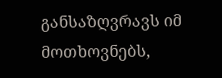განსაზღვრავს იმ მოთხოვნებს,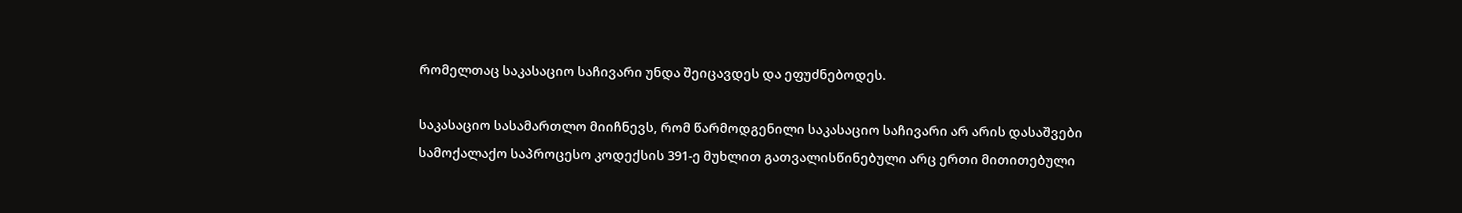რომელთაც საკასაციო საჩივარი უნდა შეიცავდეს და ეფუძნებოდეს.

საკასაციო სასამართლო მიიჩნევს, რომ წარმოდგენილი საკასაციო საჩივარი არ არის დასაშვები სამოქალაქო საპროცესო კოდექსის 391-ე მუხლით გათვალისწინებული არც ერთი მითითებული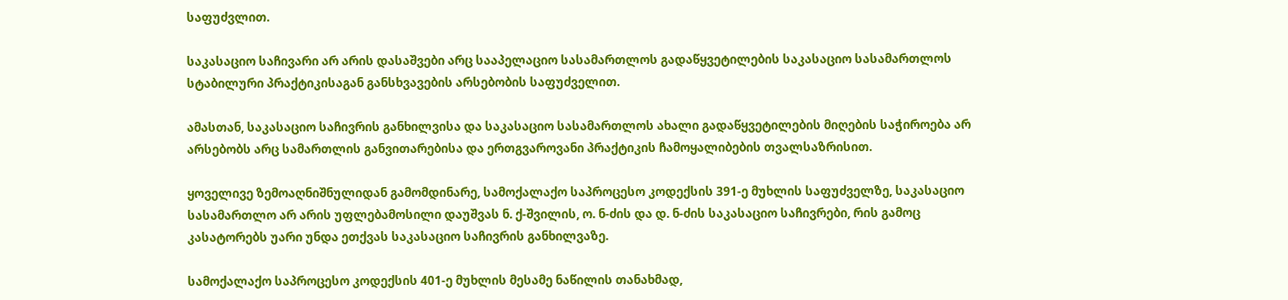საფუძვლით.

საკასაციო საჩივარი არ არის დასაშვები არც სააპელაციო სასამართლოს გადაწყვეტილების საკასაციო სასამართლოს სტაბილური პრაქტიკისაგან განსხვავების არსებობის საფუძველით.

ამასთან, საკასაციო საჩივრის განხილვისა და საკასაციო სასამართლოს ახალი გადაწყვეტილების მიღების საჭიროება არ არსებობს არც სამართლის განვითარებისა და ერთგვაროვანი პრაქტიკის ჩამოყალიბების თვალსაზრისით.

ყოველივე ზემოაღნიშნულიდან გამომდინარე, სამოქალაქო საპროცესო კოდექსის 391-ე მუხლის საფუძველზე, საკასაციო სასამართლო არ არის უფლებამოსილი დაუშვას ნ. ქ-შვილის, ო. ნ-ძის და დ. ნ-ძის საკასაციო საჩივრები, რის გამოც კასატორებს უარი უნდა ეთქვას საკასაციო საჩივრის განხილვაზე.

სამოქალაქო საპროცესო კოდექსის 401-ე მუხლის მესამე ნაწილის თანახმად,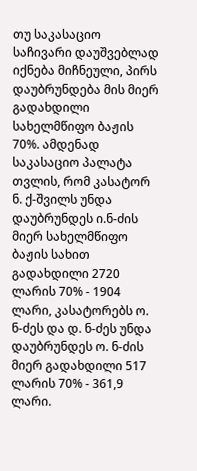თუ საკასაციო საჩივარი დაუშვებლად იქნება მიჩნეული, პირს დაუბრუნდება მის მიერ გადახდილი სახელმწიფო ბაჟის 70%. ამდენად საკასაციო პალატა თვლის, რომ კასატორ ნ. ქ-შვილს უნდა დაუბრუნდეს ი.ნ-ძის მიერ სახელმწიფო ბაჟის სახით გადახდილი 2720 ლარის 70% - 1904 ლარი, კასატორებს ო. ნ-ძეს და დ. ნ-ძეს უნდა დაუბრუნდეს ო. ნ-ძის მიერ გადახდილი 517 ლარის 70% - 361,9 ლარი.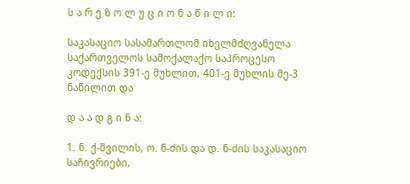ს ა რ ე ზ ო ლ უ ც ი ო ნ ა წ ი ლ ი:

საკასაციო სასამართლომ იხელმძღვანელა საქართველოს სამოქალაქო საპროცესო კოდექსის 391-ე მუხლით, 401-ე მუხლის მე-3 ნაწილით და

დ ა ა დ გ ი ნ ა:

1. ნ. ქ-შვილის, ო. ნ-ძის და დ. ნ-ძის საკასაციო საჩივრიები,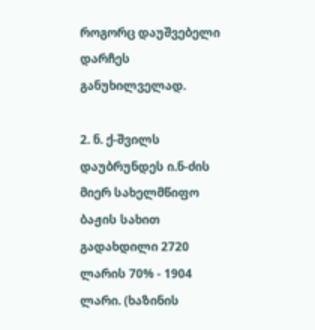როგორც დაუშვებელი დარჩეს განუხილველად.

2. ნ. ქ-შვილს დაუბრუნდეს ი.ნ-ძის მიერ სახელმწიფო ბაჟის სახით გადახდილი 2720 ლარის 70% - 1904 ლარი. (ხაზინის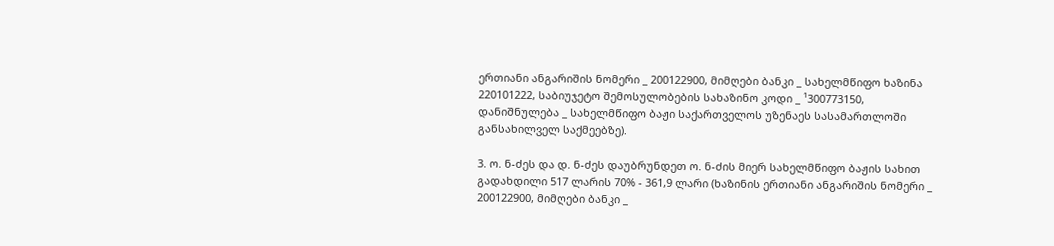ერთიანი ანგარიშის ნომერი _ 200122900, მიმღები ბანკი _ სახელმწიფო ხაზინა 220101222, საბიუჯეტო შემოსულობების სახაზინო კოდი _ ¹300773150, დანიშნულება _ სახელმწიფო ბაჟი საქართველოს უზენაეს სასამართლოში განსახილველ საქმეებზე).

3. ო. ნ-ძეს და დ. ნ-ძეს დაუბრუნდეთ ო. ნ-ძის მიერ სახელმწიფო ბაჟის სახით გადახდილი 517 ლარის 70% - 361,9 ლარი (ხაზინის ერთიანი ანგარიშის ნომერი _ 200122900, მიმღები ბანკი _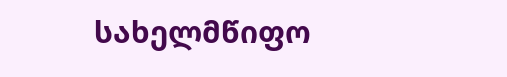სახელმწიფო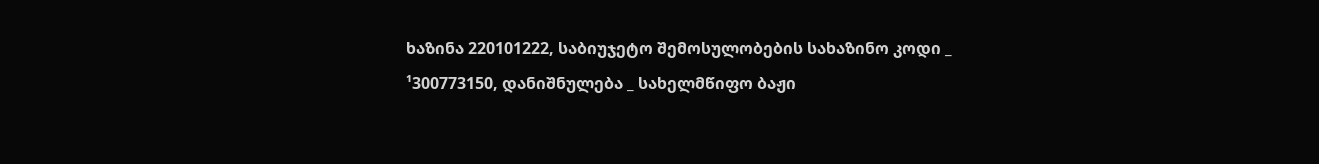ხაზინა 220101222, საბიუჯეტო შემოსულობების სახაზინო კოდი _ ¹300773150, დანიშნულება _ სახელმწიფო ბაჟი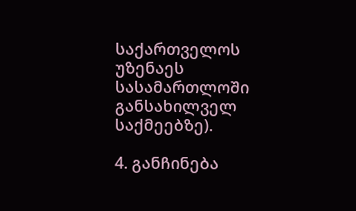საქართველოს უზენაეს სასამართლოში განსახილველ საქმეებზე).

4. განჩინება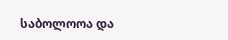საბოლოოა და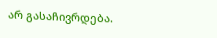არ გასაჩივრდება.